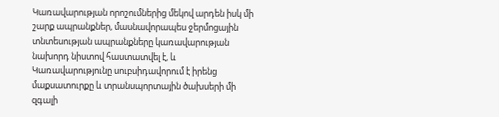Կառավարության որոշումներից մեկով արդեն իսկ մի շարք ապրանքներ, մասնավորապես ջերմոցային տնտեսության ապրանքները կառավարության նախորդ նիստով հաստատվել է, և Կառավարությունը սուբսիդավորում է իրենց մաքսատուրքը և տրանսպորտային ծախսերի մի զգալի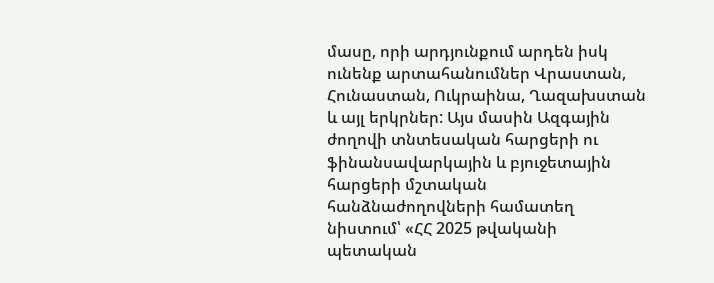մասը, որի արդյունքում արդեն իսկ ունենք արտահանումներ Վրաստան, Հունաստան, Ուկրաինա, Ղազախստան և այլ երկրներ: Այս մասին Ազգային ժողովի տնտեսական հարցերի ու ֆինանսավարկային և բյուջետային հարցերի մշտական հանձնաժողովների համատեղ նիստում՝ «ՀՀ 2025 թվականի պետական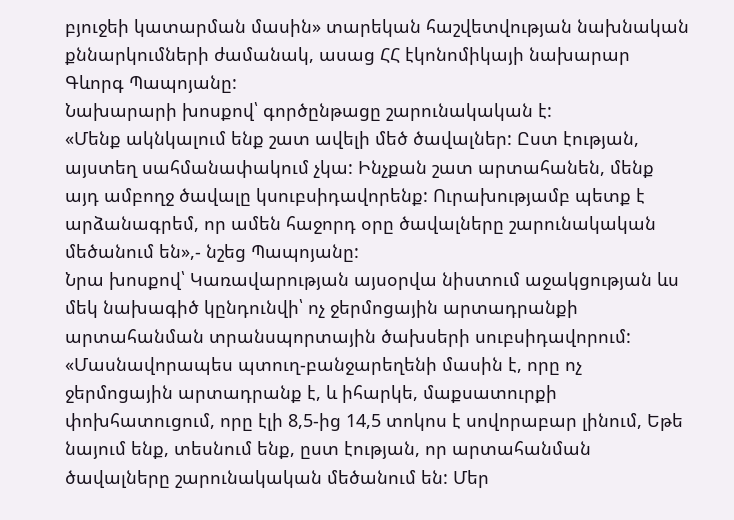բյուջեի կատարման մասին» տարեկան հաշվետվության նախնական քննարկումների ժամանակ, ասաց ՀՀ էկոնոմիկայի նախարար Գևորգ Պապոյանը:
Նախարարի խոսքով՝ գործընթացը շարունակական է:
«Մենք ակնկալում ենք շատ ավելի մեծ ծավալներ: Ըստ էության, այստեղ սահմանափակում չկա: Ինչքան շատ արտահանեն, մենք այդ ամբողջ ծավալը կսուբսիդավորենք: Ուրախությամբ պետք է արձանագրեմ, որ ամեն հաջորդ օրը ծավալները շարունակական մեծանում են»,- նշեց Պապոյանը:
Նրա խոսքով՝ Կառավարության այսօրվա նիստում աջակցության ևս մեկ նախագիծ կընդունվի՝ ոչ ջերմոցային արտադրանքի արտահանման տրանսպորտային ծախսերի սուբսիդավորում:
«Մասնավորապես պտուղ-բանջարեղենի մասին է, որը ոչ ջերմոցային արտադրանք է, և իհարկե, մաքսատուրքի փոխհատուցում, որը էլի 8,5-ից 14,5 տոկոս է սովորաբար լինում, Եթե նայում ենք, տեսնում ենք, ըստ էության, որ արտահանման ծավալները շարունակական մեծանում են: Մեր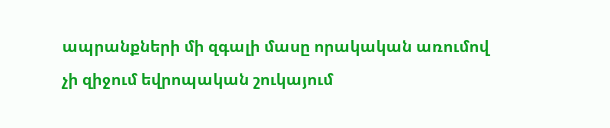ապրանքների մի զգալի մասը որակական առումով չի զիջում եվրոպական շուկայում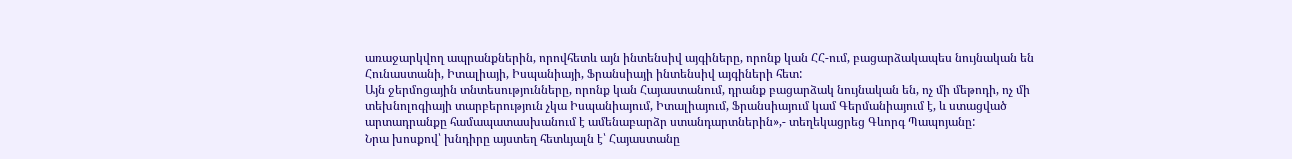առաջարկվող ապրանքներին, որովհետև այն ինտենսիվ այգիները, որոնք կան ՀՀ-ում, բացարձակապես նույնական են Հունաստանի, Իտալիայի, Իսպանիայի, Ֆրանսիայի ինտենսիվ այգիների հետ:
Այն ջերմոցային տնտեսությունները, որոնք կան Հայաստանում, դրանք բացարձակ նույնական են, ոչ մի մեթոդի, ոչ մի տեխնոլոգիայի տարբերություն չկա Իսպանիայում, Իտալիայում, Ֆրանսիայում կամ Գերմանիայում է, և ստացված արտադրանքը համապատասխանում է ամենաբարձր ստանդարտներին»,- տեղեկացրեց Գևորգ Պապոյանը:
Նրա խոսքով՝ խնդիրը այստեղ հետևյալն է՝ Հայաստանը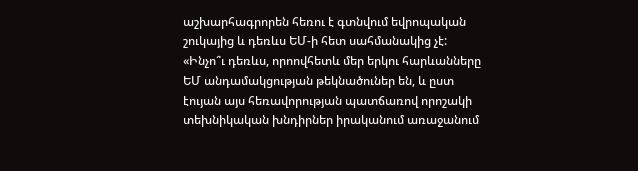աշխարհագրորեն հեռու է գտնվում եվրոպական շուկայից և դեռևս ԵՄ-ի հետ սահմանակից չէ:
«Ինչո՞ւ դեռևս, որոովհետև մեր երկու հարևանները ԵՄ անդամակցության թեկնածուներ են, և ըստ էույան այս հեռավորության պատճառով որոշակի տեխնիկական խնդիրներ իրականում առաջանում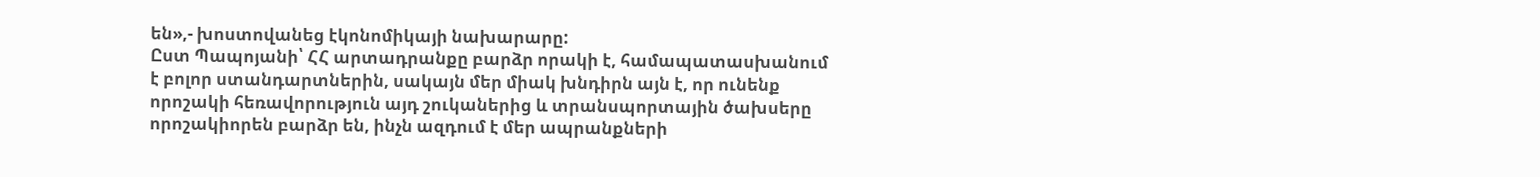են»,- խոստովանեց էկոնոմիկայի նախարարը:
Ըստ Պապոյանի՝ ՀՀ արտադրանքը բարձր որակի է, համապատասխանում է բոլոր ստանդարտներին, սակայն մեր միակ խնդիրն այն է, որ ունենք որոշակի հեռավորություն այդ շուկաներից և տրանսպորտային ծախսերը որոշակիորեն բարձր են, ինչն ազդում է մեր ապրանքների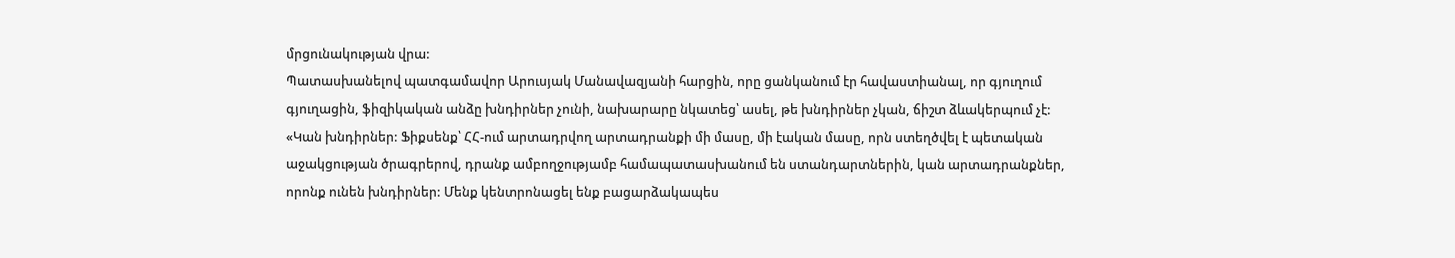մրցունակության վրա:
Պատասխանելով պատգամավոր Արուսյակ Մանավազյանի հարցին, որը ցանկանում էր հավաստիանալ, որ գյուղում գյուղացին, ֆիզիկական անձը խնդիրներ չունի, նախարարը նկատեց՝ ասել, թե խնդիրներ չկան, ճիշտ ձևակերպում չէ:
«Կան խնդիրներ: Ֆիքսենք՝ ՀՀ-ում արտադրվող արտադրանքի մի մասը, մի էական մասը, որն ստեղծվել է պետական աջակցության ծրագրերով, դրանք ամբողջությամբ համապատասխանում են ստանդարտներին, կան արտադրանքներ, որոնք ունեն խնդիրներ: Մենք կենտրոնացել ենք բացարձակապես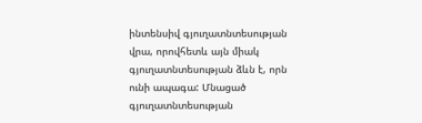ինտենսիվ գյուղատնտեսության վրա, որովհետև այն միակ գյուղատնտեսության ձևն է, որն ունի ապագա: Մնացած գյուղատնտեսության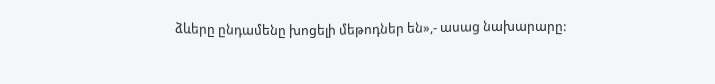ձևերը ընդամենը խոցելի մեթոդներ են»,- ասաց նախարարը: